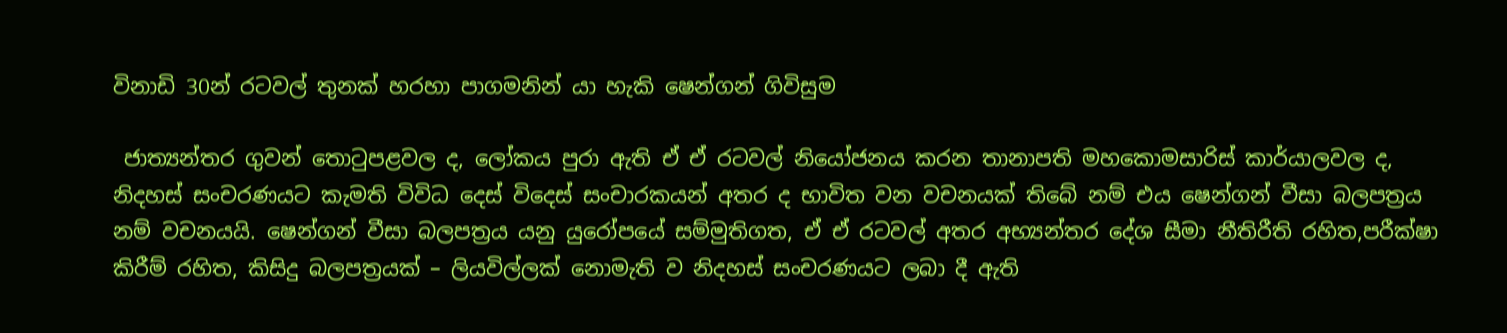විනාඩි 30න් රටවල් තුනක් හරහා පාගමනින් යා හැකි ෂෙන්ගන් ගිවිසුම

 ජාත්‍යන්තර ගුවන් තොටුපළවල ද, ලෝකය පුරා ඇති ඒ ඒ රටවල් නියෝජනය කරන තානාපති මහකොමසාරිස් කාර්යාලවල ද, නිදහස් සංචරණයට කැමති විවිධ දෙස් විදෙස් සංචාරකයන් අතර ද භාවිත වන වචනයක් තිබේ නම් එය ෂෙන්ගන් වීසා බලපත්‍රය නම් වචනයයි. ෂෙන්ගන් වීසා බලපත්‍රය යනු යුරෝපයේ සම්මුතිගත, ඒ ඒ රටවල් අතර අභ්‍යන්තර දේශ සීමා නීතිරීති රහිත,පරීක්ෂා කිරීම් රහිත, කිසිදු බලපත්‍රයක් – ලියවිල්ලක් නොමැති ව නිදහස් සංචරණයට ලබා දී ඇති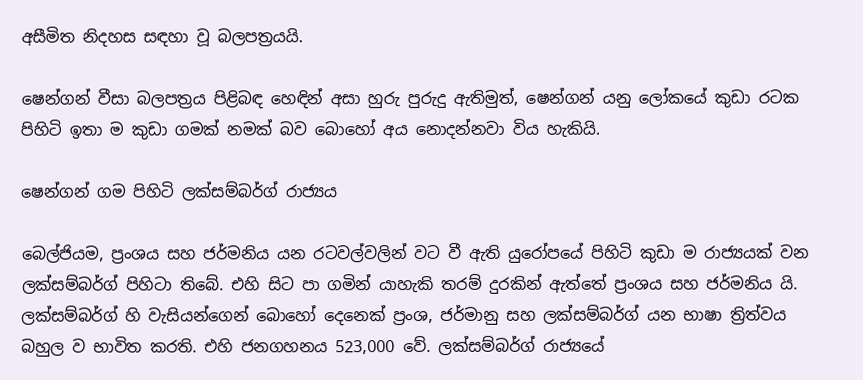අසීමිත නිදහස සඳහා වූ බලපත්‍රයයි.

ෂෙන්ගන් වීසා බලපත්‍රය පිළිබඳ හෙඳින් අසා හුරු පුරුදු ඇතිමුත්, ෂෙන්ගන් යනු ලෝකයේ කුඩා රටක පිහිටි ඉතා ම කුඩා ගමක් නමක් බව බොහෝ අය නොදන්නවා විය හැකියි.

ෂෙන්ගන් ගම පිහිටි ලක්සම්බර්ග් රාජ්‍යය

බෙල්ජියම, ප්‍රංශය සහ ජර්මනිය යන රටවල්වලින් වට වී ඇති යුරෝපයේ පිහිටි කුඩා ම රාජ්‍යයක් වන ලක්සම්බර්ග් පිහිටා තිබේ. එහි සිට පා ගමින් යාහැකි තරම් දුරකින් ඇත්තේ ප්‍රංශය සහ ජර්මනිය යි. ලක්සම්බර්ග් හි වැසියන්ගෙන් බොහෝ දෙනෙක් ප්‍රංශ, ජර්මානු සහ ලක්සම්බර්ග් යන භාෂා ත්‍රිත්වය බහුල ව භාවිත කරති. එහි ජනගහනය 523,000 වේ. ලක්සම්බර්ග් රාජ්‍යයේ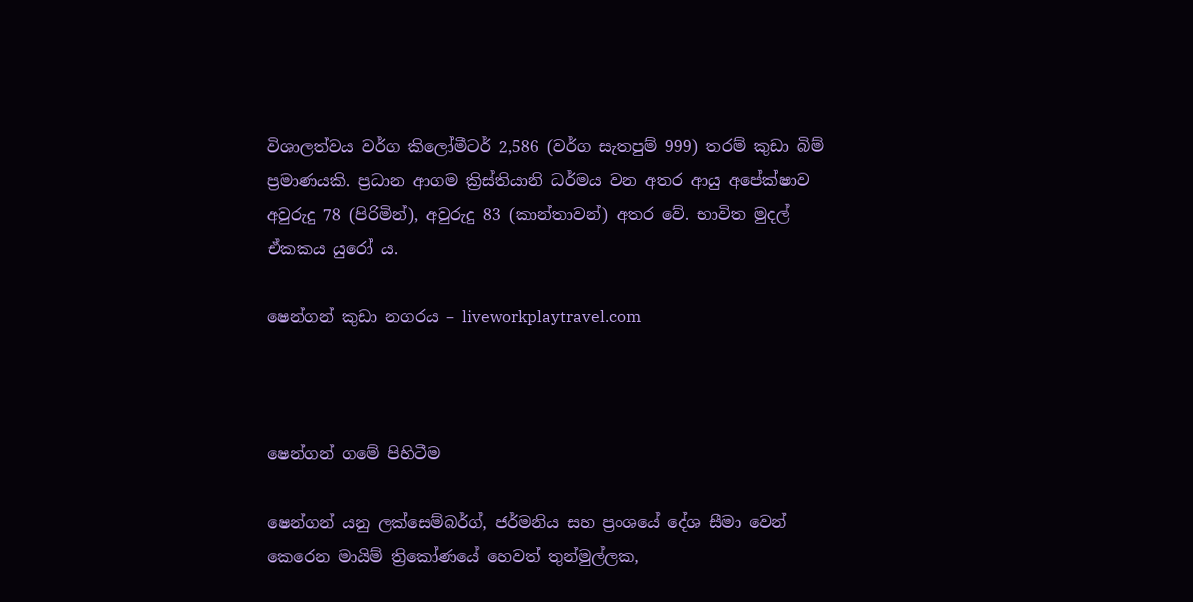විශාලත්වය වර්ග කිලෝමීටර් 2,586 (වර්ග සැතපුම් 999) තරම් කුඩා බිම් ප්‍රමාණයකි. ප්‍රධාන ආගම ක්‍රිස්තියානි ධර්මය වන අතර ආයු අපේක්ෂාව අවුරුදු 78 (පිරිමින්), අවුරුදු 83 (කාන්තාවන්) අතර වේ. භාවිත මුදල් ඒකකය යුරෝ ය.

ෂෙන්ගන් කුඩා නගරය – liveworkplaytravel.com



ෂෙන්ගන් ගමේ පිහිටීම

ෂෙන්ගන් යනු ලක්සෙම්බර්ග්, ජර්මනිය සහ ප්‍රංශයේ දේශ සීමා වෙන් කෙරෙන මායිම් ත්‍රිකෝණයේ හෙවත් තුන්මුල්ලක,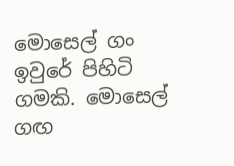මොසෙල් ගං ඉවුරේ පිහිටි ගමකි. මොසෙල් ගඟ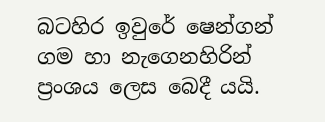බටහිර ඉවුරේ ෂෙන්ගන් ගම හා නැගෙනහිරින් ප්‍රංශය ලෙස බෙදී යයි.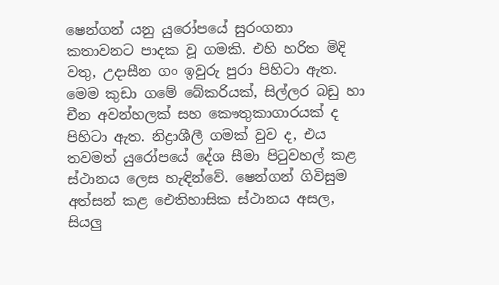ෂෙන්ගන් යනු යුරෝපයේ සුරංගනා කතාවනට පාදක වූ ගමකි. එහි හරිත මිදි වතු, උදාසීන ගං ඉවුරු පුරා පිහිටා ඇත. මෙම කුඩා ගමේ බේකරියක්, සිල්ලර බඩු හා චීන අවන්හලක් සහ කෞතුකාගාරයක් ද පිහිටා ඇත. නිද්‍රාශීලී ගමක් වුව ද, එය තවමත් යුරෝපයේ දේශ සීමා පිටුවහල් කළ ස්ථානය ලෙස හැඳින්වේ. ෂෙන්ගන් ගිවිසුම අත්සන් කළ ඓතිහාසික ස්ථානය අසල, සියලු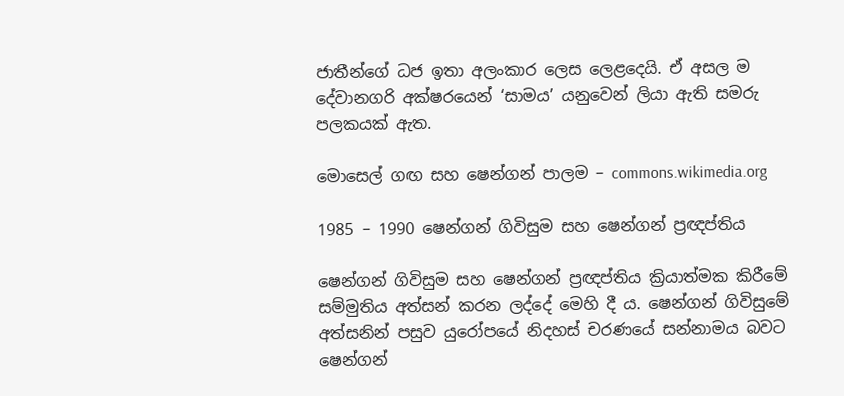ජාතීන්ගේ ධජ ඉතා අලංකාර ලෙස ලෙළදෙයි. ඒ අසල ම දේවානගරි අක්ෂරයෙන් ‘සාමය’ යනුවෙන් ලියා ඇති සමරු පලකයක් ඇත.

මොසෙල් ගඟ සහ ෂෙන්ගන් පාලම – commons.wikimedia.org

1985 – 1990 ෂෙන්ගන් ගිවිසුම සහ ෂෙන්ගන් ප්‍රඥප්තිය

ෂෙන්ගන් ගිවිසුම සහ ෂෙන්ගන් ප්‍රඥප්තිය ක්‍රියාත්මක කිරීමේ සම්මුතිය අත්සන් කරන ලද්දේ මෙහි දී ය. ෂෙන්ගන් ගිවිසුමේ අත්සනින් පසුව යුරෝපයේ නිදහස් චරණයේ සන්නාමය බවට ෂෙන්ගන්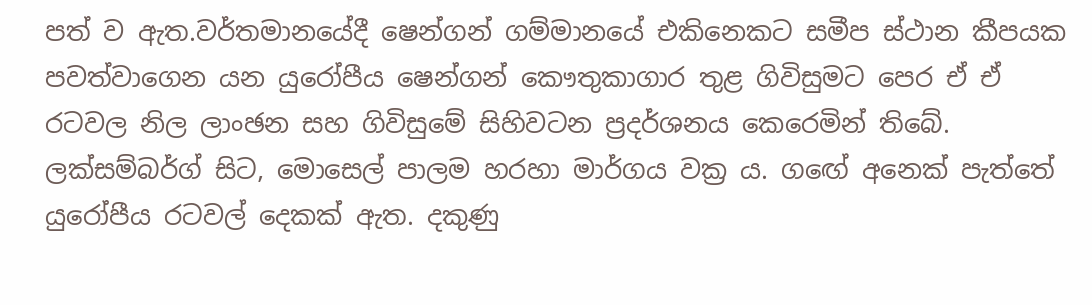පත් ව ඇත.වර්තමානයේදී ෂෙන්ගන් ගම්මානයේ එකිනෙකට සමීප ස්ථාන කීපයක පවත්වාගෙන යන යුරෝපීය ෂෙන්ගන් කෞතුකාගාර තුළ ගිවිසුමට පෙර ඒ ඒ රටවල නිල ලාංඡන සහ ගිවිසුමේ සිහිවටන ප්‍රදර්ශනය කෙරෙමින් තිබේ. ලක්සම්බර්ග් සිට, මොසෙල් පාලම හරහා මාර්ගය වක්‍ර ය. ගඟේ අනෙක් පැත්තේ යුරෝපීය රටවල් දෙකක් ඇත. දකුණු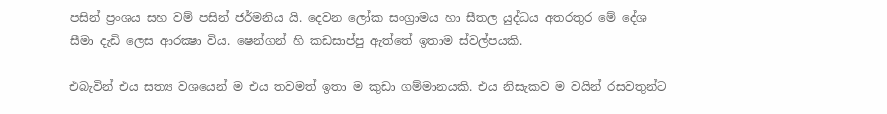පසින් ප්‍රංශය සහ වම් පසින් ජර්මනිය යි. දෙවන ලෝක සංග්‍රාමය හා සීතල යුද්ධය අතරතුර මේ දේශ සීමා දැඩි ලෙස ආරක්‍ෂා විය. ෂෙන්ගන් හි කඩසාප්පු ඇත්තේ ඉතාම ස්වල්පයකි.

එබැවින් එය සත්‍ය වශයෙන් ම එය තවමත් ඉතා ම කුඩා ගම්මානයකි. එය නිසැකව ම වයින් රසවතුන්ට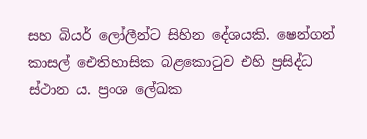සහ බියර් ලෝලීන්ට සිහින දේශයකි. ෂෙන්ගන් කාසල් ඓතිහාසික බළකොටුව එහි ප්‍රසිද්ධ ස්ථාන ය. ප්‍රංශ ලේඛක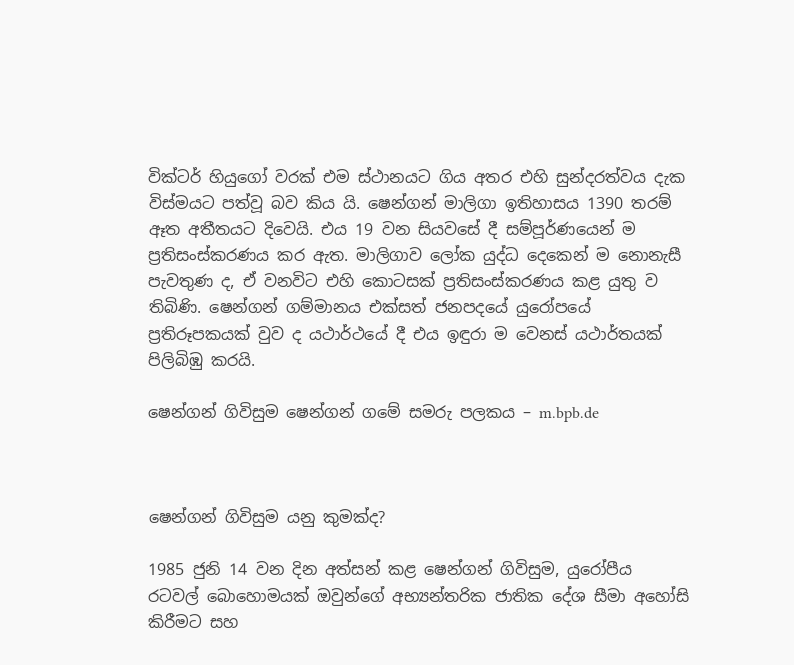වික්ටර් හියුගෝ වරක් එම ස්ථානයට ගිය අතර එහි සුන්දරත්වය දැක විස්මයට පත්වූ බව කිය යි. ෂෙන්ගන් මාලිගා ඉතිහාසය 1390 තරම් ඈත අතීතයට දිවෙයි. එය 19 වන සියවසේ දී සම්පූර්ණයෙන් ම ප්‍රතිසංස්කරණය කර ඇත. මාලිගාව ලෝක යුද්ධ දෙකෙන් ම නොනැසී පැවතුණ ද, ඒ වනවිට එහි කොටසක් ප්‍රතිසංස්කරණය කළ යුතු ව තිබිණි. ෂෙන්ගන් ගම්මානය එක්සත් ජනපදයේ යුරෝපයේ ප්‍රතිරූපකයක් වුව ද යථාර්ථයේ දී එය ඉඳුරා ම වෙනස් යථාර්තයක් පිලිබිඹු කරයි.

ෂෙන්ගන් ගිවිසුම ෂෙන්ගන් ගමේ සමරු පලකය – m.bpb.de



ෂෙන්ගන් ගිවිසුම යනු කුමක්ද?

1985 ජුනි 14 වන දින අත්සන් කළ ෂෙන්ගන් ගිවිසුම, යුරෝපීය රටවල් බොහොමයක් ඔවුන්ගේ අභ්‍යන්තරික ජාතික දේශ සීමා අහෝසි කිරීමට සහ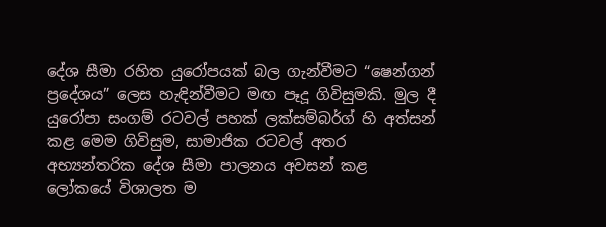දේශ සීමා රහිත යුරෝපයක් බල ගැන්වීමට “ෂෙන්ගන් ප්‍රදේශය” ලෙස හැඳින්වීමට මඟ පෑදූ ගිවිසුමකි. මුල දී යුරෝපා සංගම් රටවල් පහක් ලක්සම්බර්ග් හි අත්සන් කළ මෙම ගිවිසුම, සාමාජික රටවල් අතර අභ්‍යන්තරික දේශ සීමා පාලනය අවසන් කළ
ලෝකයේ විශාලත ම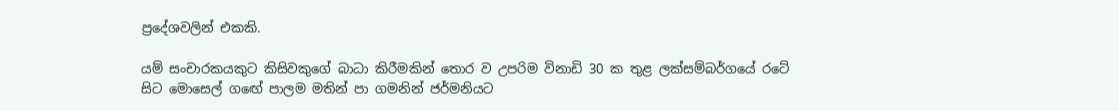ප්‍රදේශවලින් එකකි.

යම් සංචාරකයකුට කිසිවකුගේ බාධා කිරීමකින් තොර ව උපරිම විනාඩි 30 ක තුළ ලක්සම්බර්ගයේ රටේ සිට මොසෙල් ගඟේ පාලම මතින් පා ගමනින් ජර්මනියට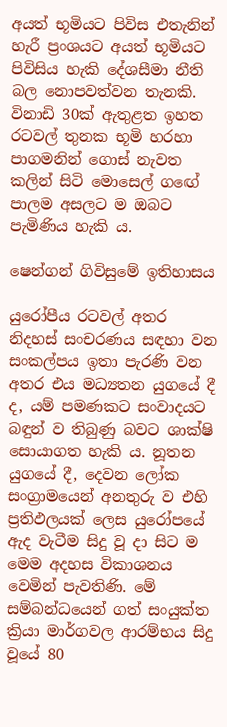අයත් භූමියට පිවිස එතැනින් හැරී ප්‍රංශයට අයත් භූමියට පිවිසිය හැකි දේශසීමා නීති බල නොපවත්වන තැනකි. විනාඩි 30ක් ඇතුළත ඉහත රටවල් තුනක භූමි හරහා පාගමනින් ගොස් නැවත කලින් සිටි මොසෙල් ගඟේ පාලම අසලට ම ඔබට පැමිණිය හැකි ය.

ෂෙන්ගන් ගිවිසුමේ ඉතිහාසය

යුරෝපීය රටවල් අතර නිදහස් සංචර‍ණය සඳහා වන සංකල්පය ඉතා පැරණි වන අතර එය මධ්‍යතන යුගයේ දී ද, යම් පමණකට සංවාදයට බඳුන් ව තිබුණු බවට ශාක්ෂි සොයාගත හැකි ය. නූතන යුගයේ දී, දෙවන ලෝක සංග්‍රාමයෙන් අනතුරු ව එහි ප්‍රතිඵලයක් ලෙස යුරෝපයේ ඇද වැටීම සිදු වූ දා සිට ම මෙම අදහස විකාශනය වෙමින් පැවතිණි. මේ සම්බන්ධයෙන් ගත් සංයුක්ත ක්‍රියා මාර්ගවල ආරම්භය සිදු වූයේ 80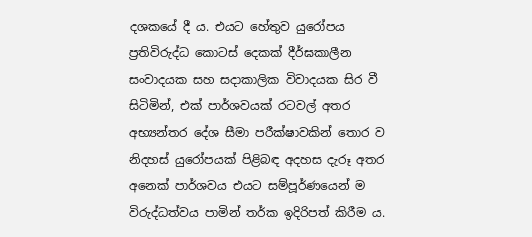දශකයේ දී ය. එයට හේතුව යුරෝපය ප්‍රතිවිරුද්ධ කොටස් දෙකක් දීර්ඝකාලීන සංවාදයක සහ සදාකාලික විවාදයක සිර වී සිටිමින්, එක් පාර්ශවයක් රටවල් අතර අභ්‍යන්තර දේශ සීමා පරීක්ෂාවකින් තොර ව නිදහස් යුරෝපයක් පිළිබඳ අදහස දැරූ අතර අනෙක් පාර්ශවය එයට සම්පූර්ණයෙන් ම විරුද්ධත්වය පාමින් තර්ක ඉදිරිපත් කිරීම ය.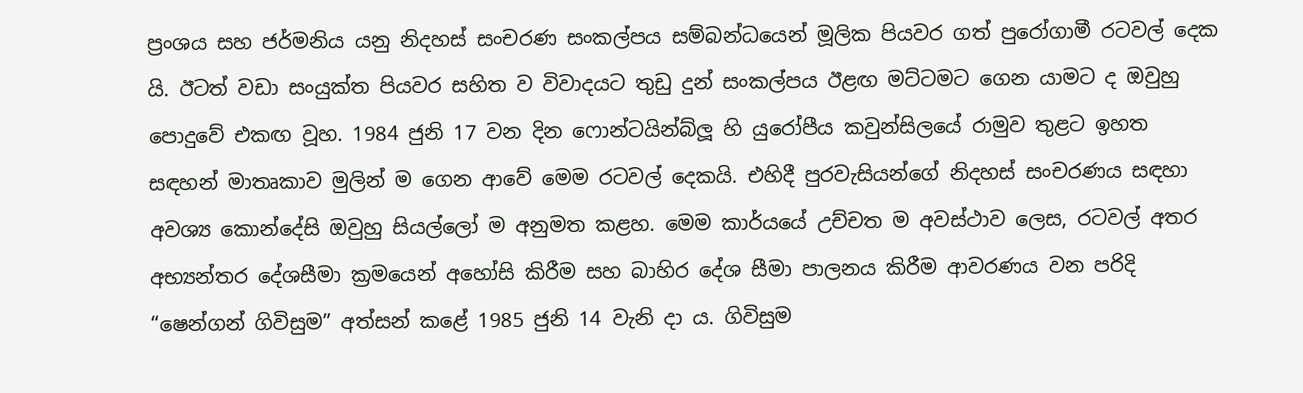ප්‍රංශය සහ ජර්මනිය යනු නිදහස් සංචරණ සංකල්පය සම්බන්ධයෙන් මූලික පියවර ගත් පුරෝගාමී රටවල් දෙක යි. ඊටත් වඩා සංයුක්ත පියවර සහිත ව විවාදයට තුඩු දුන් සංකල්පය ඊළඟ මට්ටමට ගෙන යාමට ද ඔවුහු පොදුවේ එකඟ වූහ. 1984 ජුනි 17 වන දින ෆොන්ටයින්බ්ලූ හි යුරෝපීය කවුන්සිලයේ රාමුව තුළට ඉහත සඳහන් මාතෘකාව මුලින් ම ගෙන ආවේ මෙම රටවල් දෙකයි. එහිදී පුරවැසියන්ගේ නිදහස් සංචරණය සඳහා අවශ්‍ය කොන්දේසි ඔවුහු සියල්ලෝ ම අනුමත කළහ. මෙම කාර්යයේ උච්චත ම අවස්ථාව ලෙස, රටවල් අතර අභ්‍යන්තර දේශසීමා ක්‍රමයෙන් අහෝසි කිරීම සහ බාහිර දේශ සීමා පාලනය කිරීම ආවරණය වන පරිදි “ෂෙන්ගන් ගිවිසුම” අත්සන් කළේ 1985 ජුනි 14 වැනි දා ය. ගිවිසුම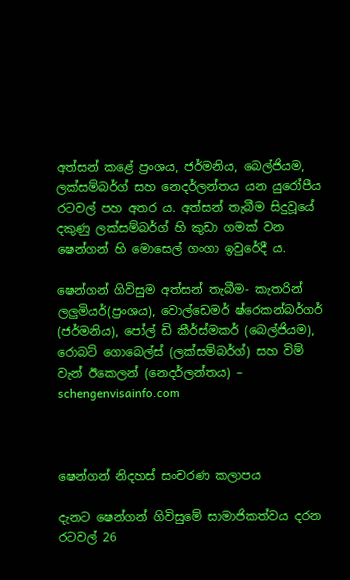අත්සන් කළේ ප්‍රංශය, ජර්මනිය, බෙල්ජියම, ලක්සම්බර්ග් සහ නෙදර්ලන්තය යන යුරෝපීය රටවල් පහ අතර ය. අත්සන් තැබීම සිදුවූයේ දකුණු ලක්සම්බර්ග් හි කුඩා ගමක් වන ෂෙන්ගන් හි මොසෙල් ගංගා ඉවුරේදී ය.

ෂෙන්ගන් ගිවිසුම අත්සන් තැබීම- කැතරින් ලලුමියර්(ප්‍රංශය), වොල්ඩෙමර් ෂ්රෙකන්බර්ගර් (ජර්මනිය), පෝල් ඩි කීර්ස්මකර් (බෙල්ජියම), රොබට් ගොබෙල්ස් (ලක්සම්බර්ග්) සහ විම් වැන් ඊකෙලන් (නෙදර්ලන්තය) – schengenvisainfo.com



ෂෙන්ගන් නිදහස් සංචරණ කලාපය

දැනට ෂෙන්ගන් ගිවිසුමේ සාමාජිකත්වය දරන රටවල් 26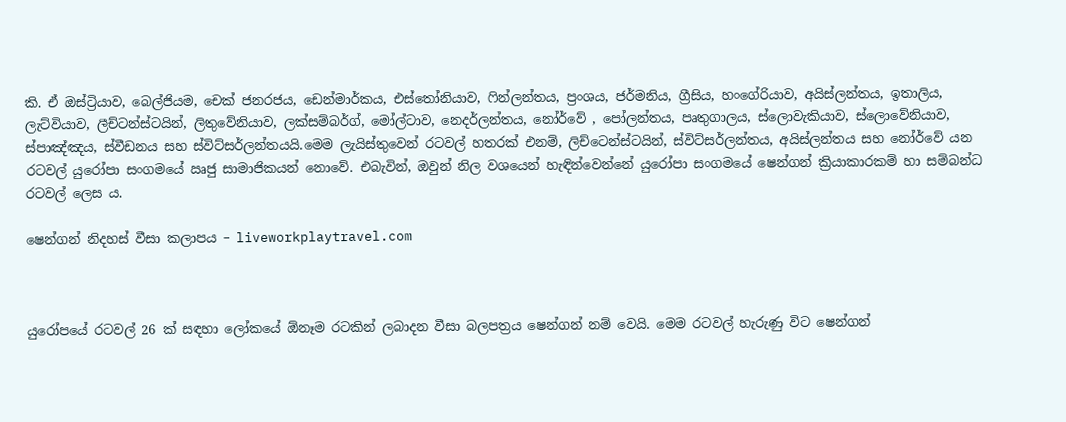කි. ඒ ඔස්ට්‍රියාව, බෙල්ජියම, චෙක් ජනරජය, ඩෙන්මාර්කය, එස්තෝනියාව, ෆින්ලන්තය, ප්‍රංශය, ජර්මනිය, ග්‍රීසිය, හංගේරියාව, අයිස්ලන්තය, ඉතාලිය, ලැට්වියාව, ලීච්ටන්ස්ටයින්, ලිතුවේනියාව, ලක්සම්බර්ග්, මෝල්ටාව, නෙදර්ලන්තය, නෝර්වේ , පෝලන්තය, පෘතුගාලය, ස්ලොවැකියාව, ස්ලොවේනියාව, ස්පාඤ්ඤය, ස්වීඩනය සහ ස්විට්සර්ලන්තයයි.මෙම ලැයිස්තුවෙන් රටවල් හතරක් එනම්, ලිච්ටෙන්ස්ටයින්, ස්විට්සර්ලන්තය, අයිස්ලන්තය සහ නෝර්වේ යන රටවල් යුරෝපා සංගමයේ ඍජු සාමාජිකයන් නොවේ. එබැවින්, ඔවුන් නිල වශයෙන් හැඳින්වෙන්නේ යුරෝපා සංගමයේ ෂෙන්ගන් ක්‍රියාකාරකම් හා සම්බන්ධ රටවල් ලෙස ය.

ෂෙන්ගන් නිදහස් වීසා කලාපය – liveworkplaytravel.com



යුරෝපයේ රටවල් 26 ක් සඳහා ලෝකයේ ඕනෑම රටකින් ලබාදන වීසා බලපත්‍රය ෂෙන්ගන් නම් වෙයි. මෙම රටවල් හැරුණු විට ෂෙන්ගන්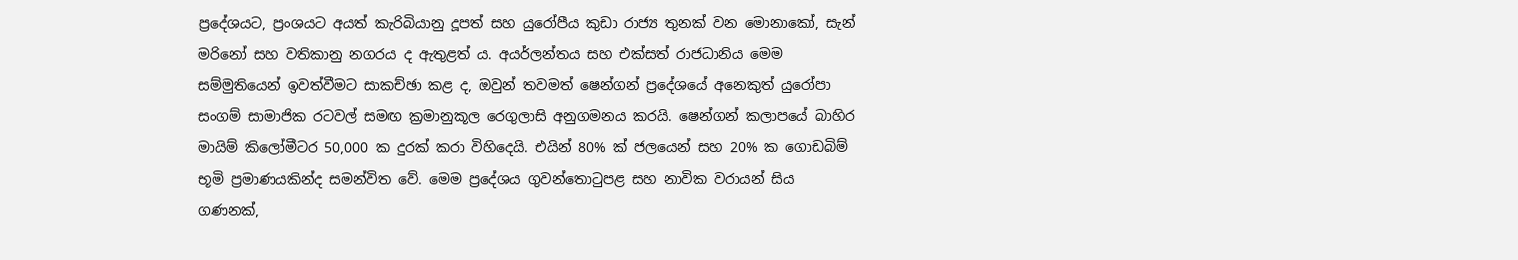ප්‍රදේශයට, ප්‍රංශයට අයත් කැරිබියානු දූපත් සහ යුරෝපීය කුඩා රාජ්‍ය තුනක් වන මොනාකෝ, සැන් මරිනෝ සහ වතිකානු නගරය ද ඇතුළත් ය. අයර්ලන්තය සහ එක්සත් රාජධානිය මෙම සම්මුතියෙන් ඉවත්වීමට සාකච්ඡා කළ ද, ඔවුන් තවමත් ෂෙන්ගන් ප්‍රදේශයේ අනෙකුත් යුරෝපා සංගම් සාමාජික රටවල් සමඟ ක්‍රමානුකූල රෙගුලාසි අනුගමනය කරයි. ෂෙන්ගන් කලාපයේ බාහිර මායිම් කිලෝමීටර 50,000 ක දුරක් කරා විහිදෙයි. එයින් 80% ක් ජලයෙන් සහ 20% ක ගොඩබිම් භූමි ප්‍රමාණයකින්ද සමන්විත වේ. මෙම ප්‍රදේශය ගුවන්තොටුපළ සහ නාවික වරායන් සිය ගණනක්,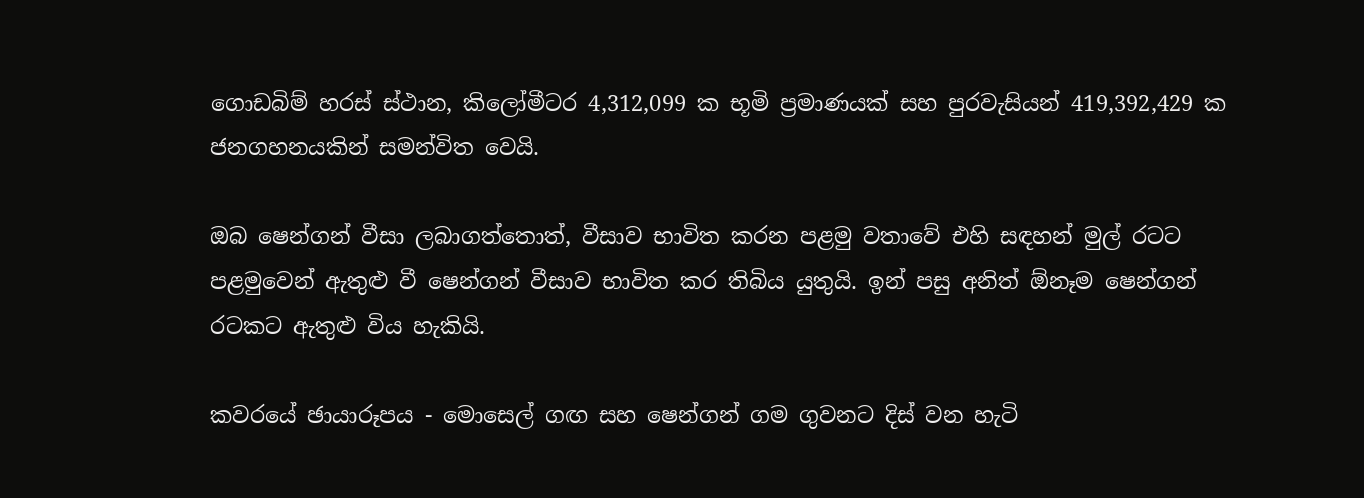ගොඩබිම් හරස් ස්ථාන, කිලෝමීටර 4,312,099 ක භූමි ප්‍රමාණයක් සහ පුරවැසියන් 419,392,429 ක ජනගහනයකින් සමන්විත වෙයි.

ඔබ ෂෙන්ගන් වීසා ලබාගත්තොත්, වීසාව භාවිත කරන පළමු වතාවේ එහි සඳහන් මුල් රටට පළමුවෙන් ඇතුළු වී ෂෙන්ගන් වීසාව භාවිත කර තිබිය යුතුයි. ඉන් පසු අනිත් ඕනෑම ෂෙන්ගන් රටකට ඇතුළු විය හැකියි.

කවරයේ ඡායාරූපය - මොසෙල් ගඟ සහ ෂෙන්ගන් ගම ගුවනට දිස් වන හැටි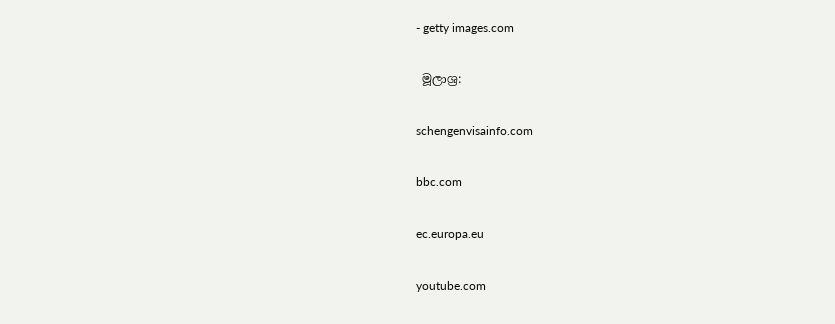- getty images.com

 මූලාශ්‍ර:

schengenvisainfo.com

bbc.com

ec.europa.eu

youtube.com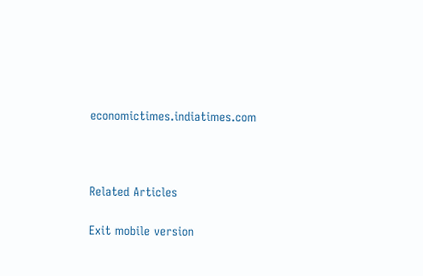economictimes.indiatimes.com



Related Articles

Exit mobile version